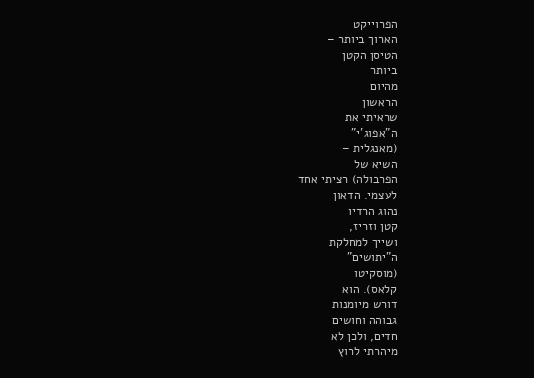הפרוייקט
הארוך ביותר –
הטיסן הקטן
ביותר
מהיום
הראשון
שראיתי את
ה"אפוג'י"
(מאנגלית –
השיא של
הפרבולה) רציתי אחד
לעצמי. הדאון
נהוג הרדיו
קטן וזריז,
ושייך למחלקת
ה"יתושים"
(מוסקיטו
קלאס). הוא
דורש מיומנות
גבוהה וחושים
חדים, ולכן לא
מיהרתי לרוץ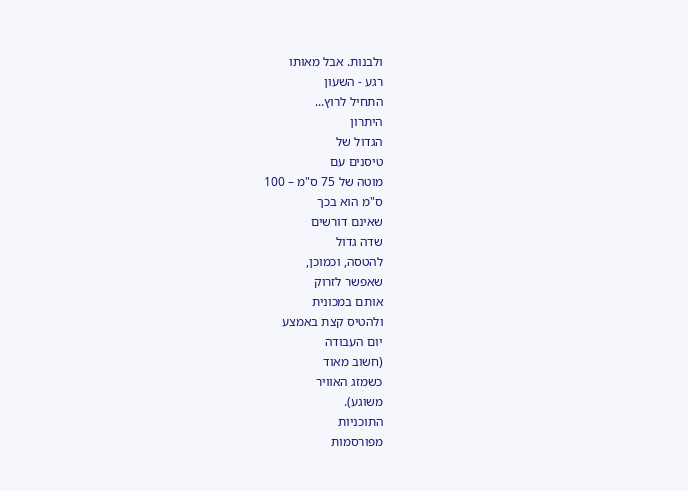ולבנות. אבל מאותו
רגע - השעון
התחיל לרוץ...
היתרון
הגדול של
טיסנים עם
מוטה של 75 ס"מ – 100
ס"מ הוא בכך
שאינם דורשים
שדה גדול
להטסה, וכמוכן,
שאפשר לזרוק
אותם במכונית
ולהטיס קצת באמצע
יום העבודה
(חשוב מאוד
כשמזג האוויר
משוגע).
התוכניות
מפורסמות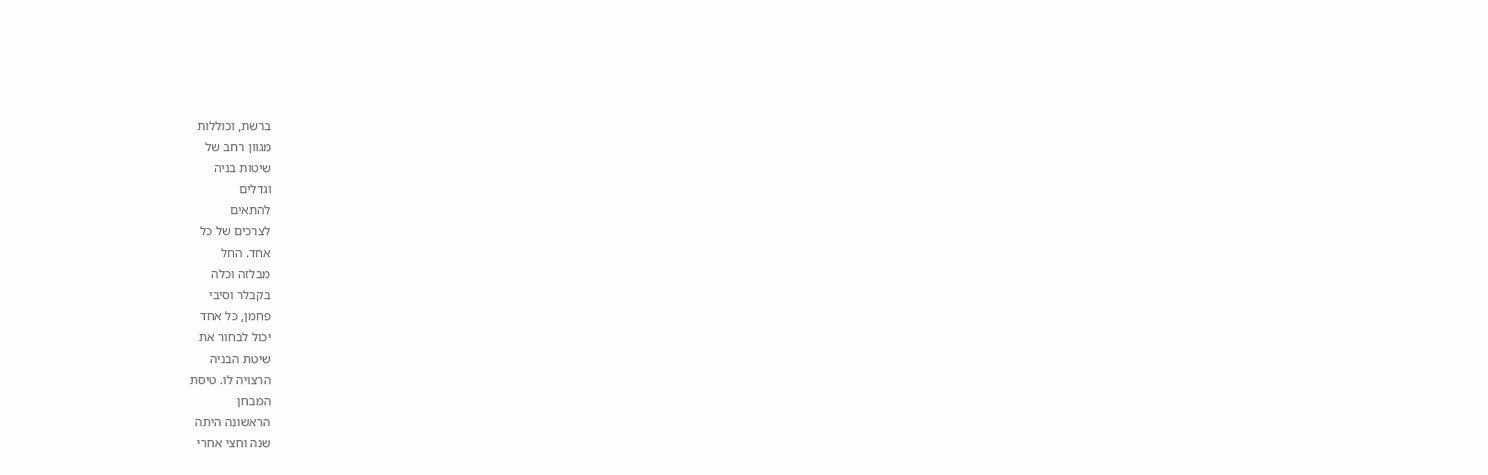ברשת, וכוללות
מגוון רחב של
שיטות בניה
וגדלים
להתאים
לצרכים של כל
אחד. החל
מבלזה וכלה
בקבלר וסיבי
פחמן, כל אחד
יכול לבחור את
שיטת הבניה
הרצויה לו. טיסת
המבחן
הראשונה היתה
שנה וחצי אחרי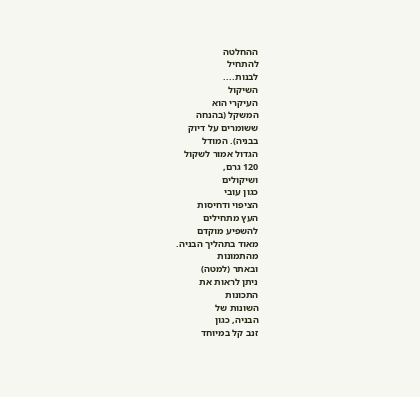ההחלטה
להתחיל
לבנות....
השיקול
העיקרי הוא
המשקל (בהנחה
ששומרים על דיוק
בבניה). המודל
הגדול אמור לשקול
120 גרם,
ושיקולים
כגון עובי
הציפוי ודחיסות
העץ מתחילים
להשפיע מוקדם
מאוד בתהליך הבניה.
מהתמונות
ובאתר (למטה)
ניתן לראות את
התכונות
השונות של
הבניה, כגון
זנב קל במיוחד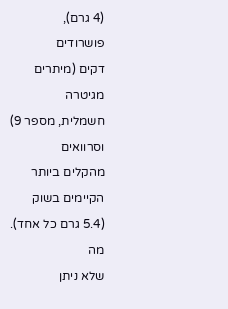(4 גרם),
פושרודים
דקים (מיתרים
מגיטרה
חשמלית, מספר 9)
וסרוואים
מהקלים ביותר
הקיימים בשוק
(5.4 גרם כל אחד).
מה
שלא ניתן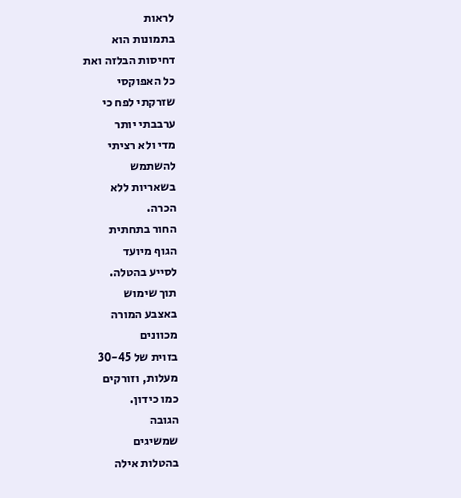לראות
בתמונות הוא
דחיסות הבלזה ואת
כל האפוקסי
שזרקתי לפח כי
ערבבתי יותר
מדי ולא רציתי
להשתמש
בשאריות ללא
הכרה.
החור בתחתית
הגוף מיועד
לסייע בהטלה.
תוך שימוש
באצבע המורה
מכוונים
בזוית של 30-45
מעלות, וזורקים
כמו כידון.
הגובה
שמשיגים
בהטלות אילה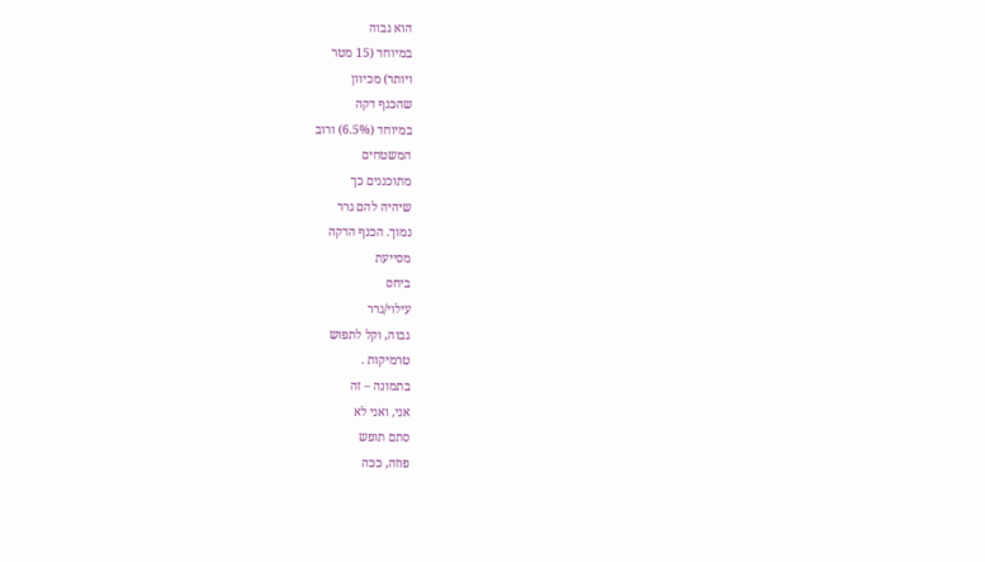הוא גבוה
במיוחד (15 מטר
ויותר) מכיוון
שהכנף דקה
במיוחד (6.5%) ורוב
המשטחים
מתוכננים כך
שיהיה להם גרר
נמוך. הכנף הדקה
מסייעת
ביחס
עילוי/גרר
גבוה, וקל לתפוש
טרמיקות .
בתמונה – זה
אני, ואני לא
סתם תופש
פוזה, ככה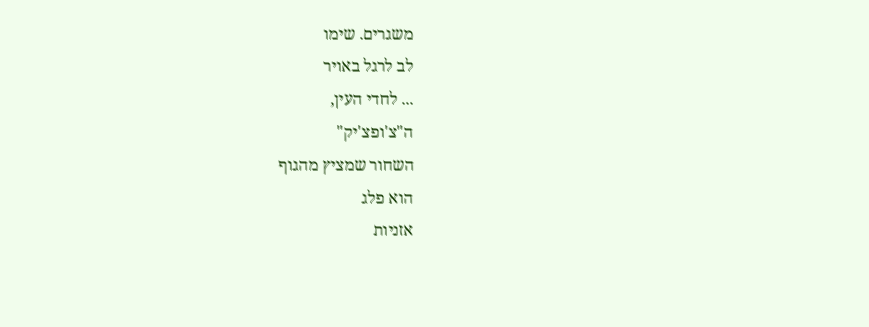משגרים. שימו
לב לרגל באויר
... לחדי העין,
ה"צ'ופצ'יק"
השחור שמציץ מהגוף
הוא פלג
אזניות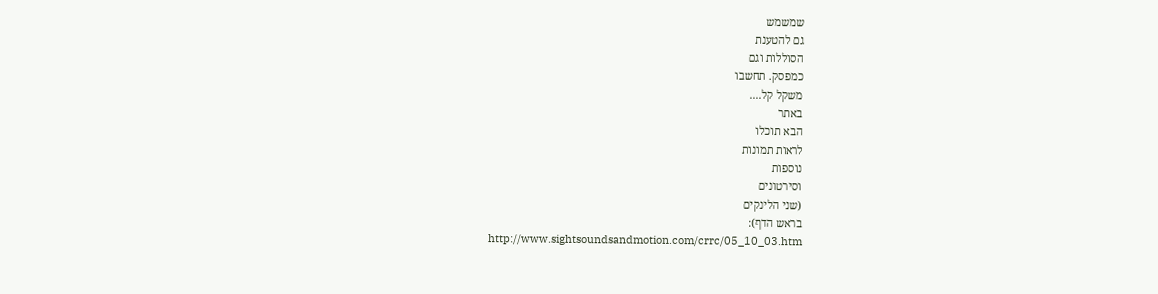שמשמש
גם להטענת
הסוללות וגם
כמפסק. תחשבו
משקל קל....
באתר
הבא תוכלו
לראות תמונות
נוספות
וסירטונים
(שני הלינקים
בראש הדף):
http://www.sightsoundsandmotion.com/crrc/05_10_03.htm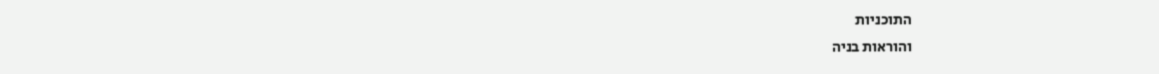התוכניות
והוראות בניה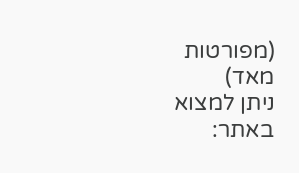(מפורטות מאד)
ניתן למצוא
באתר: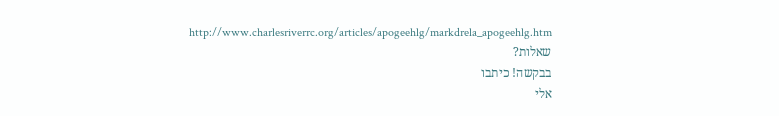http://www.charlesriverrc.org/articles/apogeehlg/markdrela_apogeehlg.htm
שאלות?
בבקשה! כיתבו
אלי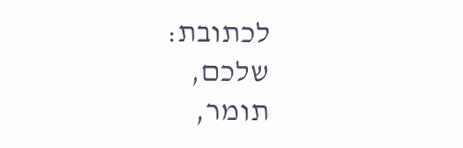לכתובת:
שלכם,
תומר,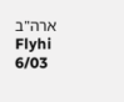ארה"ב
Flyhi 6/03